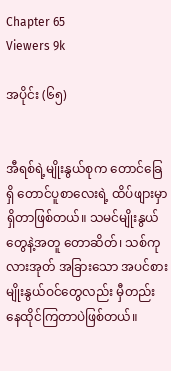Chapter 65
Viewers 9k

အပိုင်း (၆၅)


အီရစ်ရဲ့မျိုးနွယ်စုက တောင်ခြေရှိ တောင်ပူစာလေးရဲ့ ထိပ်ဖျားမှာရှိတာဖြစ်တယ်။ သမင်မျိုးနွယ်တွေနဲ့အတူ တောဆိတ်၊ သစ်ကုလားအုတ် အခြားသော အပင်စားမျိုးနွယ်ဝင်တွေလည်း မှီတည်းနေထိုင်ကြတာပဲဖြစ်တယ်။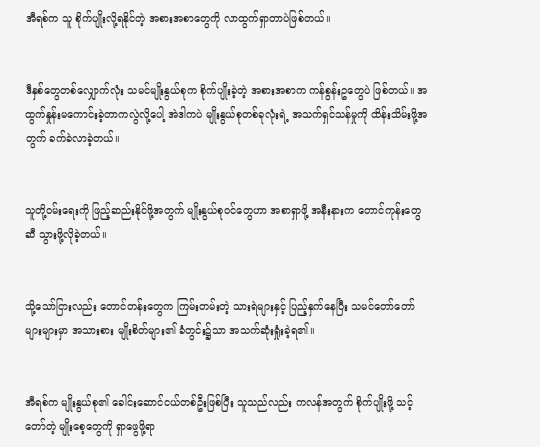အီရစ်က သူ စိုက်ပျိုးလို့ရနိုင်တဲ့ အစားအစာတွေကို လာထွက်ရှာတာပဲဖြစ်တယ်။


ဒီနှစ်တွေတစ်လျှောက်လုံး သမင်မျိုးနွယ်စုက စိုက်ပျိုးခဲ့တဲ့ အစားအစာက ကန်စွန်းဥတွေပဲ ဖြစ်တယ်။ အထွက်နှုန်းမကောင်းခဲ့တာကလွဲလို့ပေါ့ အဲဒါကပဲ မျိုးနွယ်စုတစ်ခုလုံးရဲ့ အသက်ရှင်သန်မှုကို ထိန်းသိမ်းဖို့အတွက် ခက်ခဲလာခဲ့တယ်။


သူတို့ဝမ်းရေးကို ဖြည့်ဆည်းနိုင်ဖို့အတွက် မျိုးနွယ်စုဝင်တွေဟာ အစာရှာဖို့ အနီးနားက တောင်ကုန်းတွေဆီ သွားဖို့လိုခဲ့တယ်။


သို့သော်ငြားလည်း တောင်တန်းတွေက ကြမ်းတမ်းတဲ့ သားရဲများနှင့် ပြည့်နှက်နေပြီး သမင်တော်တော်များများမှာ အသားစား မျိုးစိတ်များ၏ ခံတွင်း၌သာ အသက်ဆုံးရှုံးခဲ့ရ၏။


အီရစ်က မျိုးနွယ်စု၏ ခေါင်းဆောင်ငယ်တစ်ဦးဖြစ်ပြီး သူသည်လည်း ကလန်အတွက် စိုက်ပျိုးဖို့ သင့်တော်တဲ့ မျိုးစေ့တွေကို ရှာဖွေဖို့ရာ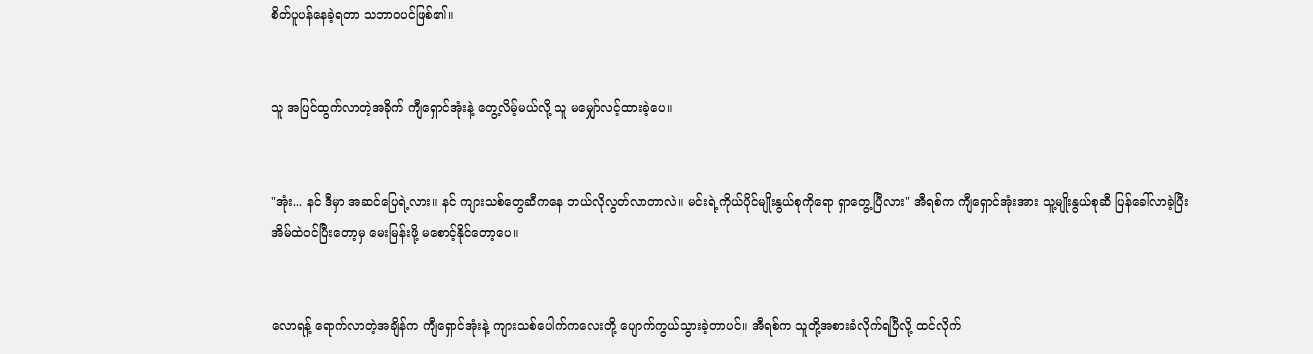စိတ်ပူပန်နေခဲ့ရတာ သဘာဝပင်ဖြစ်၏။


သူ အပြင်ထွက်လာတဲ့အခိုက် ကျီရှောင်အုံးနဲ့ တွေ့လိမ့်မယ်လို့ သူ မမျှော်လင့်ထားခဲ့ပေ။


"အုံး... နင် ဒီမှာ အဆင်ပြေရဲ့လား။ နင် ကျားသစ်တွေဆီကနေ ဘယ်လိုလွတ်လာတာလဲ။ မင်းရဲ့ကိုယ်ပိုင်မျိုးနွယ်စုကိုရော ရှာတွေ့ပြီလား" အီရစ်က ကျီရှောင်အုံးအား သူ့မျိုးနွယ်စုဆီ ပြန်ခေါ်လာခဲ့ပြီး အိမ်ထဲဝင်ပြီးတော့မှ မေးမြန်းဖို့ မစောင့်နိုင်တော့ပေ။


လောရန့် ရောက်လာတဲ့အချိန်က ကျီရှောင်အုံးနဲ့ ကျားသစ်ပေါက်ကလေးတို့ ပျောက်ကွယ်သွားခဲ့တာပင်။ အီရစ်က သူတို့အစားခံလိုက်ရပြီလို့ ထင်လိုက်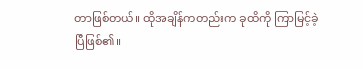တာဖြစ်တယ်။ ထိုအချိန်ကတည်းက ခုထိကို ကြာမြင့်ခဲ့ပြီဖြစ်၏။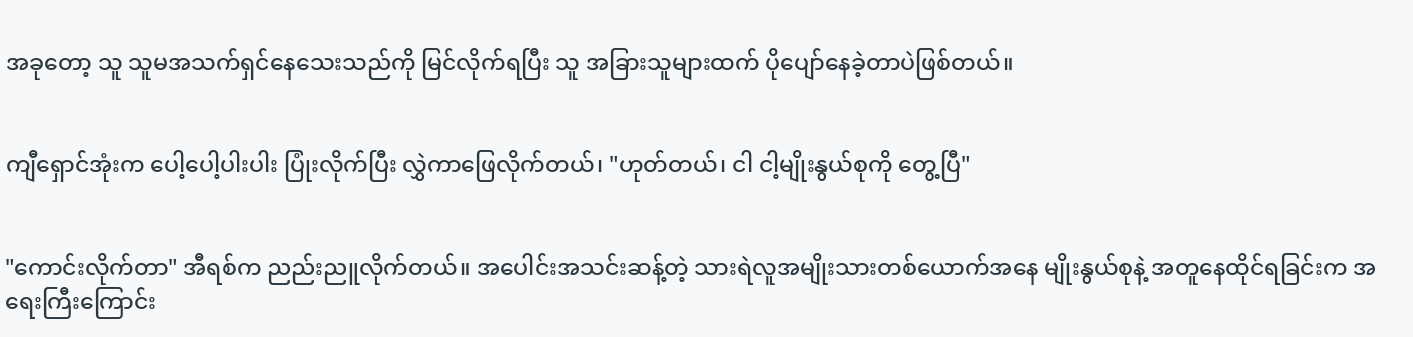အခုတော့ သူ သူမအသက်ရှင်နေသေးသည်ကို မြင်လိုက်ရပြီး သူ အခြားသူများထက် ပိုပျော်နေခဲ့တာပဲဖြစ်တယ်။


ကျီရှောင်အုံးက ပေါ့ပေါ့ပါးပါး ပြုံးလိုက်ပြီး လွှဲကာဖြေလိုက်တယ်၊ "ဟုတ်တယ်၊ ငါ ငါ့မျိုးနွယ်စုကို တွေ့ပြီ"


"ကောင်းလိုက်တာ" အီရစ်က ညည်းညူလိုက်တယ်။ အပေါင်းအသင်းဆန့်တဲ့ သားရဲလူအမျိုးသားတစ်ယောက်အနေ မျိုးနွယ်စုနဲ့ အတူနေထိုင်ရခြင်းက အရေးကြီးကြောင်း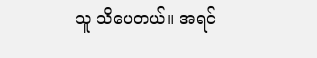သူ သိပေတယ်။ အရင်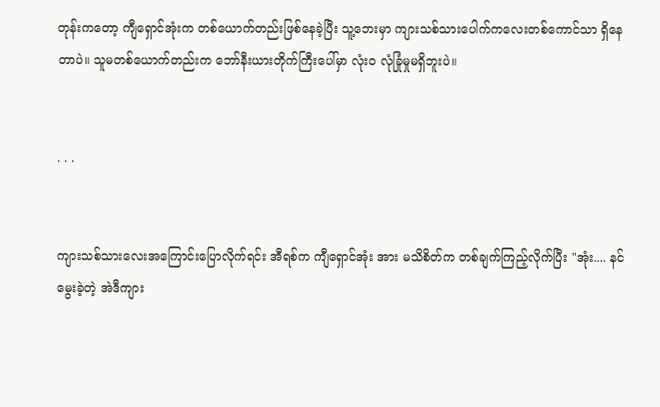တုန်းကတော့ ကျီရှောင်အုံးက တစ်ယောက်တည်းဖြစ်နေခဲ့ပြီး သူ့ဘေးမှာ ကျားသစ်သားပေါက်ကလေးတစ်ကောင်သာ ရှိနေတာပဲ။ သူမတစ်ယောက်တည်းက ဘော်နီးယားတိုက်ကြီးပေါ်မှာ လုံးဝ လုံခြုံမှုမရှိဘူးပဲ။


. . .


ကျားသစ်သားလေးအကြောင်းပြောလိုက်ရင်း အီရစ်က ကျီရှောင်အုံး အား မသိစိတ်က တစ်ချက်ကြည့်လိုက်ပြီး "အုံး.... နင် မွေးခဲ့တဲ့ အဲဒီကျား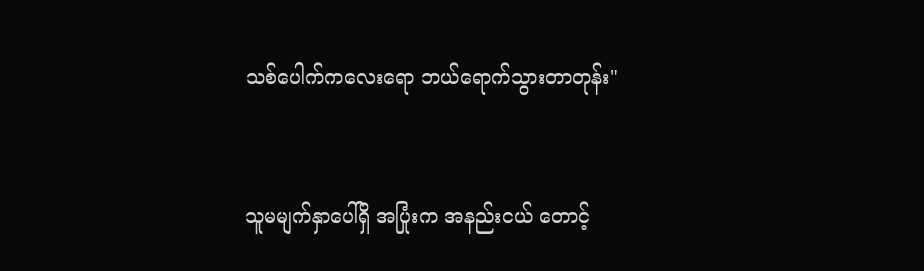သစ်ပေါက်ကလေးရော ဘယ်ရောက်သွားတာတုန်း"


သူမမျက်နှာပေါ်ရှိ အပြုံးက အနည်းငယ် တောင့်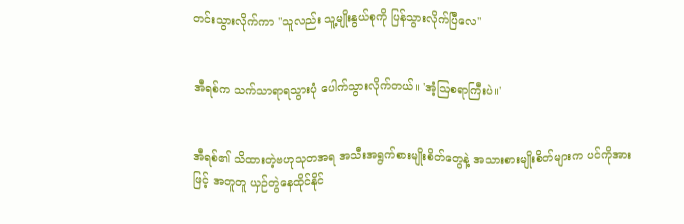တင်းသွားလိုက်ကာ "သူလည်း သူ့မျိုးနွယ်စုကို ပြန်သွားလိုက်ပြီလေ"


အီရစ်က သက်သာရာရသွားပုံ ပေါက်သွားလိုက်တယ်။ 'အံ့ဩစရာကြီးပဲ။'


အီရစ်၏ သိထားတဲ့ဗဟုသုတအရ အသီးအရွက်စားမျိုးစိတ်တွေနဲ့ အသားစားမျိုးစိတ်များက ပင်ကိုအားဖြင့် အတူတူ ယှဉ်တွဲနေထိုင်နိုင်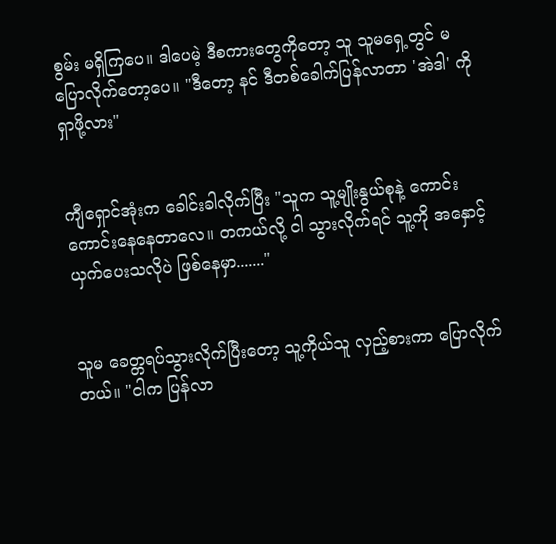စွမ်း မရှိကြပေ။ ဒါပေမဲ့ ဒီစကားတွေကိုတော့ သူ သူမရှေ့တွင် မပြောလိုက်တော့ပေ။ "ဒီတော့ နင် ဒီတစ်ခေါက်ပြန်လာတာ 'အဲဒါ' ကို ရှာဖို့လား"


ကျီရှောင်အုံးက ခေါင်းခါလိုက်ပြီး "သူက သူ့မျိုးနွယ်စုနဲ့ ကောင်းကောင်းနေနေတာလေ။ တကယ်လို့ ငါ သွားလိုက်ရင် သူ့ကို အနှောင့်ယှက်ပေးသလိုပဲ ဖြစ်နေမှာ......."


သူမ ခေတ္တရပ်သွားလိုက်ပြီးတော့ သူ့ကိုယ်သူ လှည့်စားကာ ပြောလိုက်တယ်။ "ငါက ပြန်လာ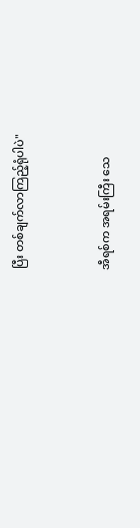ပြီး တစ်ချက်လာကြည့်ရုံပါပဲ"


အီရစ်က အရမ်းကြီး သေ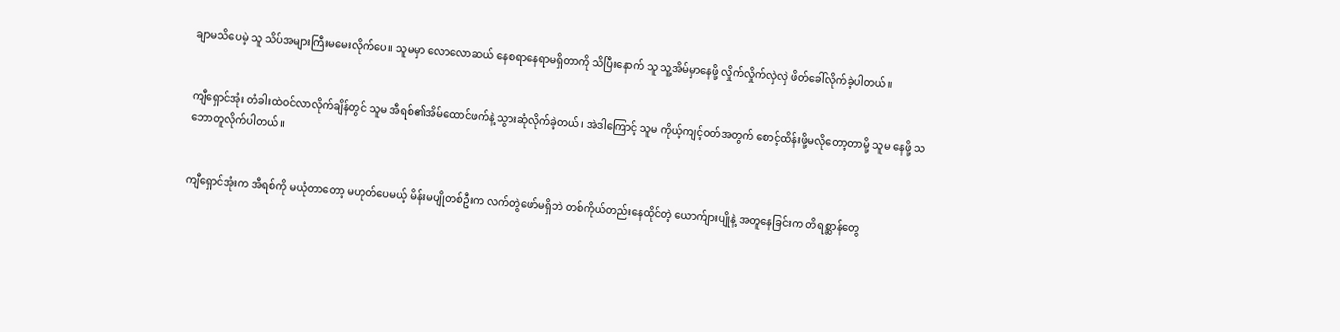ချာမသိပေမဲ့ သူ သိပ်အများကြီးမမေးလိုက်ပေ။ သူမမှာ လောလောဆယ် နေစရာနေရာမရှိတာကို သိပြီးနောက် သူ သူ့အိမ်မှာနေဖို့ လှိုက်လှိုက်လှဲလှဲ ဖိတ်ခေါ်လိုက်ခဲ့ပါတယ်။


ကျီရှောင်အုံး တံခါးထဲဝင်လာလိုက်ချိန်တွင် သူမ အီရစ်၏အိမ်ထောင်ဖက်နဲ့ သွားဆုံလိုက်ခဲ့တယ်၊ အဲဒါကြောင့် သူမ ကိုယ့်ကျင့်ဝတ်အတွက် စောင့်ထိန်းဖို့မလိုတော့တာမို့ သူမ နေဖို့ သဘောတူလိုက်ပါတယ်။


ကျီရှောင်အုံးက အီရစ်ကို မယုံတာတော့ မဟုတ်ပေမယ့် မိန်းမပျိုတစ်ဦးက လက်တွဲဖော်မရှိဘဲ တစ်ကိုယ်တည်းနေထိုင်တဲ့ ယောက်ျားပျိုနဲ့ အတူနေခြင်းက တိရစ္ဆာန်တွေ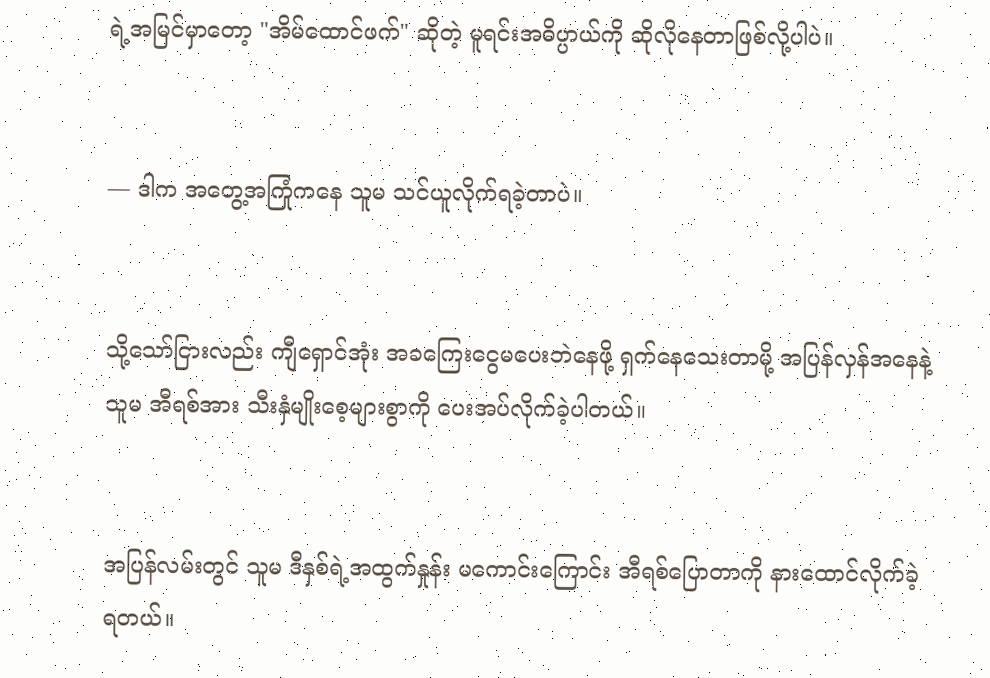ရဲ့အမြင်မှာတော့ "အိမ်ထောင်ဖက်" ဆိုတဲ့ မူရင်းအဓိပ္ပာယ်ကို ဆိုလိုနေတာဖြစ်လို့ပါပဲ။


— ဒါက အတွေ့အကြုံကနေ သူမ သင်ယူလိုက်ရခဲ့တာပဲ။


သို့သော်ငြားလည်း ကျီရှောင်အုံး အခကြေးငွေမပေးဘဲနေဖို့ ရှက်နေသေးတာမို့ အပြန်လှန်အနေနဲ့ သူမ အီရစ်အား သီးနှံမျိုးစေ့များစွာကို ပေးအပ်လိုက်ခဲ့ပါတယ်။


အပြန်လမ်းတွင် သူမ ဒီနှစ်ရဲ့အထွက်နှုန်း မကောင်းကြောင်း အီရစ်ပြောတာကို နားထောင်လိုက်ခဲ့ရတယ်။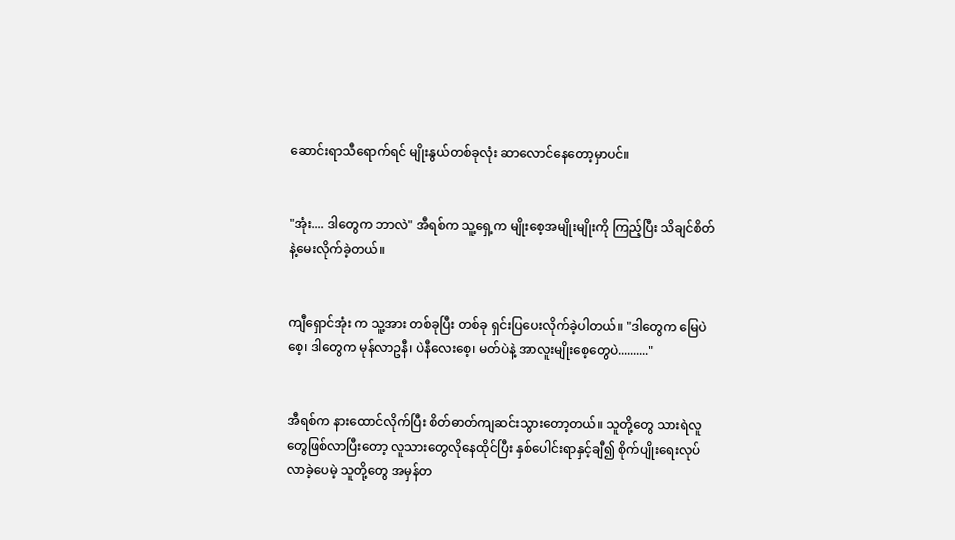ဆောင်းရာသီရောက်ရင် မျိုးနွယ်တစ်ခုလုံး ဆာလောင်နေတော့မှာပင်။


"အုံး.... ဒါတွေက ဘာလဲ" အီရစ်က သူ့ရှေ့က မျိုးစေ့အမျိုးမျိုးကို ကြည့်ပြီး သိချင်စိတ်နဲ့မေးလိုက်ခဲ့တယ်။


ကျီရှောင်အုံး က သူ့အား တစ်ခုပြီး တစ်ခု ရှင်းပြပေးလိုက်ခဲ့ပါတယ်။ "ဒါတွေက မြေပဲစေ့၊ ဒါတွေက မုန်လာဥနီ၊ ပဲနီလေးစေ့၊ မတ်ပဲနဲ့ အာလူးမျိုးစေ့တွေပဲ.........."


အီရစ်က နားထောင်လိုက်ပြီး စိတ်ဓာတ်ကျဆင်းသွားတော့တယ်။ သူတို့တွေ သားရဲလူတွေဖြစ်လာပြီးတော့ လူသားတွေလိုနေထိုင်ပြီး နှစ်ပေါင်းရာနှင့်ချီ၍ စိုက်ပျိုးရေးလုပ်လာခဲ့ပေမဲ့ သူတို့တွေ အမှန်တ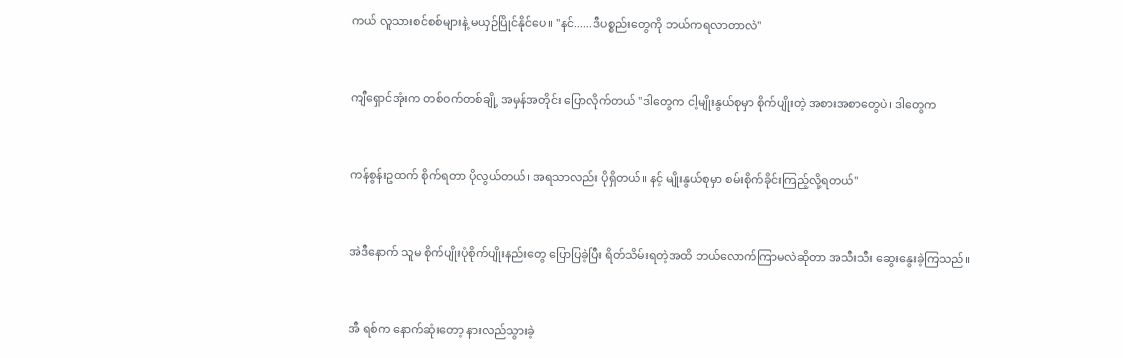ကယ် လူသားစင်စစ်များနဲ့ မယှဉ်ပြိုင်နိုင်ပေ။ "နင်......ဒီပစ္စည်းတွေကို ဘယ်ကရလာတာလဲ"


ကျီရှောင်အုံးက တစ်ဝက်တစ်ချို့ အမှန်အတိုင်း ပြောလိုက်တယ် "ဒါတွေက ငါ့မျိုးနွယ်စုမှာ စိုက်ပျိုးတဲ့ အစားအစာတွေပဲ၊ ဒါတွေက


ကန်စွန်းဥထက် စိုက်ရတာ ပိုလွယ်တယ်၊ အရသာလည်း ပိုရှိတယ်။ နင့် မျိုးနွယ်စုမှာ စမ်းစိုက်ခိုင်းကြည့်လို့ရတယ်"


အဲဒီနောက် သူမ စိုက်ပျိုးပုံစိုက်ပျိုးနည်းတွေ ပြောပြခဲ့ပြီး ရိတ်သိမ်းရတဲ့အထိ ဘယ်လောက်ကြာမလဲဆိုတာ အသီးသီး ဆွေးနွေးခဲ့ကြသည်။


အီ ရစ်က နောက်ဆုံးတော့ နားလည်သွားခဲ့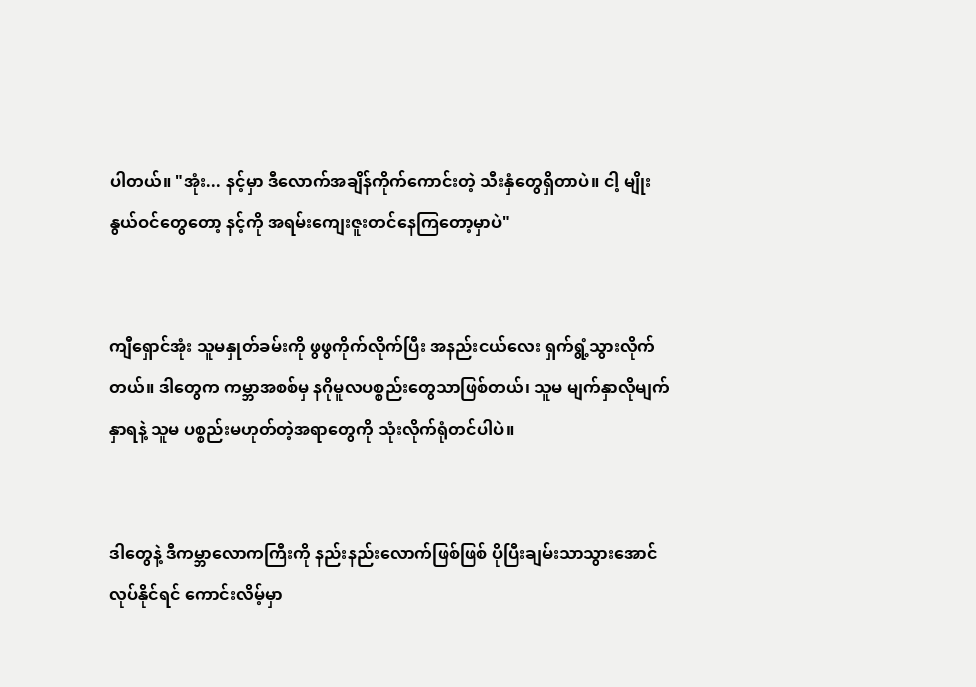ပါတယ်။ "အုံး... နင့်မှာ ဒီလောက်အချိန်ကိုက်ကောင်းတဲ့ သီးနှံတွေရှိတာပဲ။ ငါ့ မျိုးနွယ်ဝင်တွေတော့ နင့်ကို အရမ်းကျေးဇူးတင်နေကြတော့မှာပဲ"


ကျီရှောင်အုံး သူမနှုတ်ခမ်းကို ဖွဖွကိုက်လိုက်ပြီး အနည်းငယ်လေး ရှက်ရွံ့သွားလိုက်တယ်။ ဒါတွေက ကမ္ဘာအစစ်မှ နဂိုမူလပစ္စည်းတွေသာဖြစ်တယ်၊ သူမ မျက်နှာလိုမျက်နှာရနဲ့ သူမ ပစ္စည်းမဟုတ်တဲ့အရာတွေကို သုံးလိုက်ရုံတင်ပါပဲ။


ဒါတွေနဲ့ ဒီကမ္ဘာလောကကြီးကို နည်းနည်းလောက်ဖြစ်ဖြစ် ပိုပြီးချမ်းသာသွားအောင် လုပ်နိုင်ရင် ကောင်းလိမ့်မှာ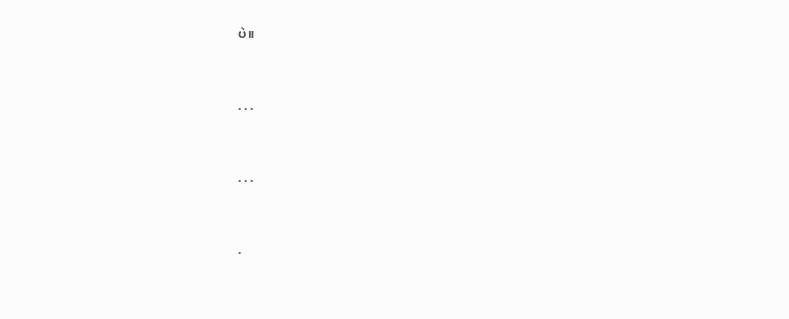ပဲ။


. . .


. . .


.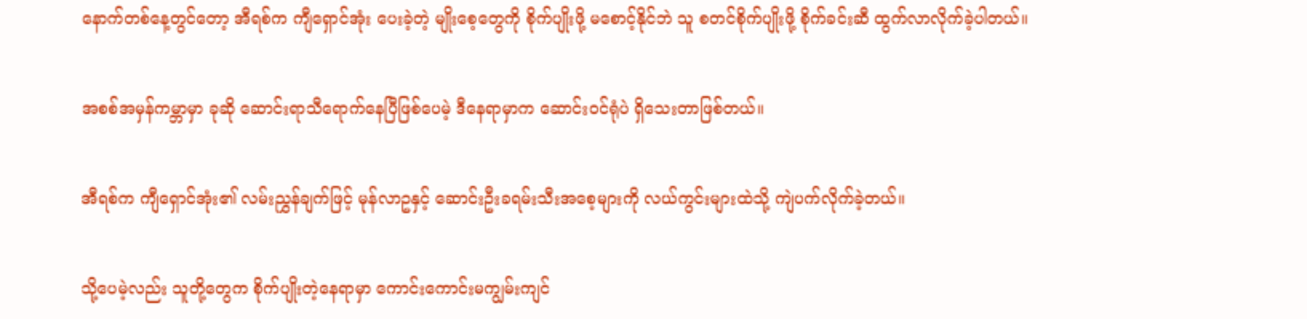နောက်တစ်နေ့တွင်တော့ အီရစ်က ကျီရှောင်အုံး ပေးခဲ့တဲ့ မျိုးစေ့တွေကို စိုက်ပျိုးဖို့ မစောင့်နိုင်ဘဲ သူ စတင်စိုက်ပျိုးဖို့ စိုက်ခင်းဆီ ထွက်လာလိုက်ခဲ့ပါတယ်။


အစစ်အမှန်ကမ္ဘာမှာ ခုဆို ဆောင်းရာသီရောက်နေပြီဖြစ်ပေမဲ့ ဒီနေရာမှာက ဆောင်းဝင်ရုံပဲ ရှိသေးတာဖြစ်တယ်။


အီရစ်က ကျီရှောင်အုံး၏ လမ်းညွှန်ချက်ဖြင့် မုန်လာဥနှင့် ဆောင်းဦးခရမ်းသီးအစေ့များကို လယ်ကွင်းများထဲသို့ ကျဲပက်လိုက်ခဲ့တယ်။


သို့ပေမဲ့လည်း သူတို့တွေက စိုက်ပျိုးတဲ့နေရာမှာ ကောင်းကောင်းမကျွမ်းကျင်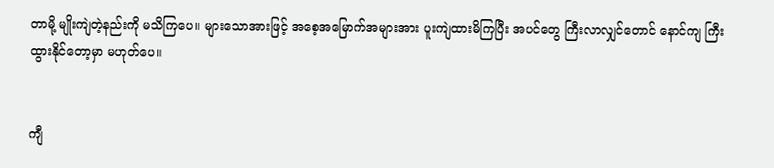တာမို့ မျိုးကျဲတဲ့နည်းကို မသိကြပေ။ များသောအားဖြင့် အစေ့အမြောက်အများအား ပူးကျဲထားမိကြပြီး အပင်တွေ ကြီးလာလျှင်တောင် နောင်ကျ ကြီးထွားနိုင်တော့မှာ မဟုတ်ပေ။


ကျီ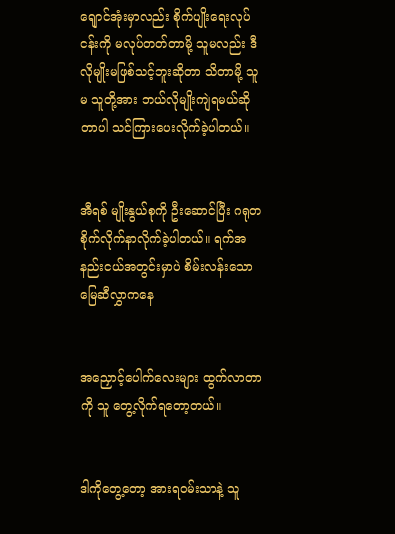ရျောင်အုံးမှာလည်း စိုက်ပျိုးရေးလုပ်ငန်းကို မလုပ်တတ်တာမို့ သူမလည်း ဒီလိုမျိုးမဖြစ်သင့်ဘူးဆိုတာ သိတာမို့ သူမ သူတို့အား ဘယ်လိုမျိုးကျဲရမယ်ဆိုတာပါ သင်ကြားပေးလိုက်ခဲ့ပါတယ်။


အီရစ် မျိုးနွယ်စုကို ဦးဆောင်ပြီး ဂရုတစိုက်လိုက်နာလိုက်ခဲ့ပါတယ်။ ရက်အနည်းငယ်အတွင်းမှာပဲ စိမ်းလန်းသောမြေဆီလွှာကနေ


အညှောင့်ပေါက်လေးများ ထွက်လာတာကို သူ တွေ့လိုက်ရတော့တယ်။


ဒါကိုတွေ့တော့ အားရဝမ်းသာနဲ့ သူ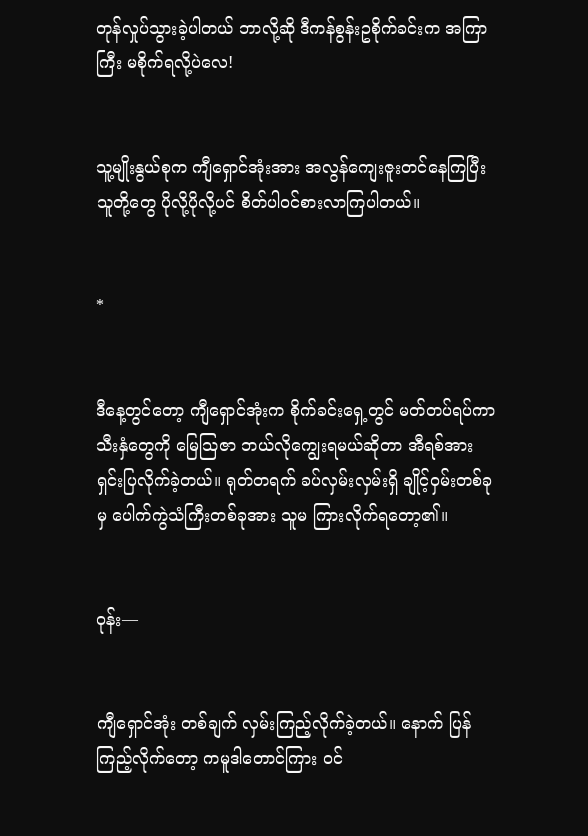တုန်လှုပ်သွားခဲ့ပါတယ် ဘာလို့ဆို ဒီကန်စွန်းဥစိုက်ခင်းက အကြာကြီး မစိုက်ရလို့ပဲလေ!


သူ့မျိုးနွယ်စုက ကျီရှောင်အုံးအား အလွန်ကျေးဇူးတင်နေကြပြီး သူတို့တွေ ပိုလို့ပိုလို့ပင် စိတ်ပါဝင်စားလာကြပါတယ်။


*


ဒီနေ့တွင်တော့ ကျီရှောင်အုံးက စိုက်ခင်းရှေ့တွင် မတ်တပ်ရပ်ကာ သီးနှံတွေကို မြေသြဇာ ဘယ်လိုကျွေးရမယ်ဆိုတာ အီရစ်အား ရှင်းပြလိုက်ခဲ့တယ်။ ရုတ်တရက် ခပ်လှမ်းလှမ်းရှိ ချိုင့်ဝှမ်းတစ်ခုမှ ပေါက်ကွဲသံကြီးတစ်ခုအား သူမ ကြားလိုက်ရတော့၏။


ဝုန်း—


ကျီရှောင်အုံး တစ်ချက် လှမ်းကြည့်လိုက်ခဲ့တယ်။ နောက် ပြန်ကြည့်လိုက်တော့ ကမူဒါတောင်ကြား ဝင်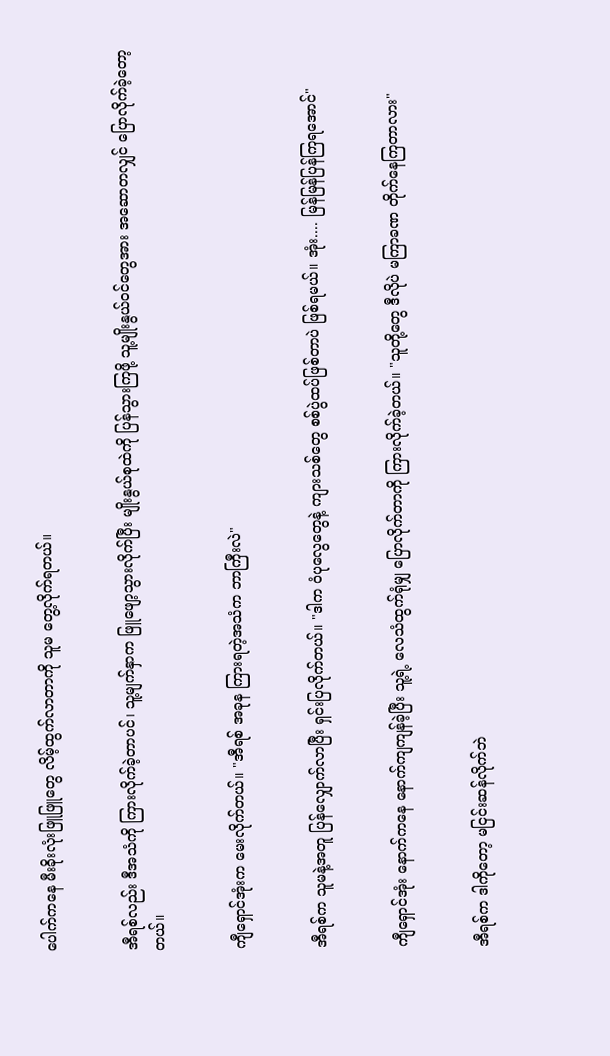ပေါက်ကနေ မီးခိုးလုံးဖြူဖြူတွေ လိမ့်ထွက်လာတာကို သူမ တွေ့လိုက်ရတယ်။


အီရစ်လည်း ဒီအသံကို ကြားလိုက်ခဲ့တာပင်၊ သူ့မျက်နှာက ဖြူဖျော့သွားလိုက်ပြီး မျိုးနွယ်စုထဲကို ပြန်သွားကြဖို့ သူ့မျိုးနွယ်ဝင်တွေအား အဆောတလျှင် ပြောလိုက်ခဲ့တော့တယ်။


ကျီရှောင်အုံးက မေးလိုက်တယ်။ "အီရစ် အခုန ကြားရတဲ့အသံက ဘာကြီးလဲ"


အီရစ်က သူမနဲ့အတူ ပြန်လျှောက်လာပြီး ရှင်းပြလိုက်တယ်။ "ဒါက ဝံပုလွေတွေနဲ့ ကျားသစ်တွေ စစ်ပွဲထပ်ဖြစ်တာပဲ ဖြစ်ရမယ်။ အုံး.... မြန်မြန်ပြန်ကြရအောင်"


ကျီရှောင်အုံး နောက်ကနေ နောက်ကျကျန်ခဲ့ပြီး သူ့ရဲ့ လေသံထွက်ရုံမျှ ပြောလိုက်တာကို ကြားလိုက်ခဲ့တယ်။ "သူတို့တွေ ဒီလိုပဲ မကြာခဏ တိုက်နေကြတာလား"


အီရစ်က ဒါကိုတော့ မငြင်းဆန်လိုက်ဘဲ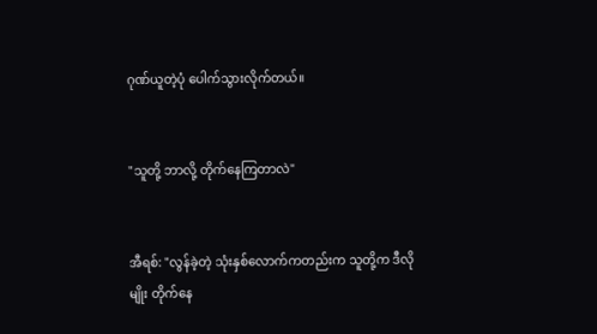ဂုဏ်ယူတဲ့ပုံ ပေါက်သွားလိုက်တယ်။


"သူတို့ ဘာလို့ တိုက်နေကြတာလဲ"


အီရစ်: "လွန်ခဲ့တဲ့ သုံးနှစ်လောက်ကတည်းက သူတို့က ဒီလိုမျိုး တိုက်နေ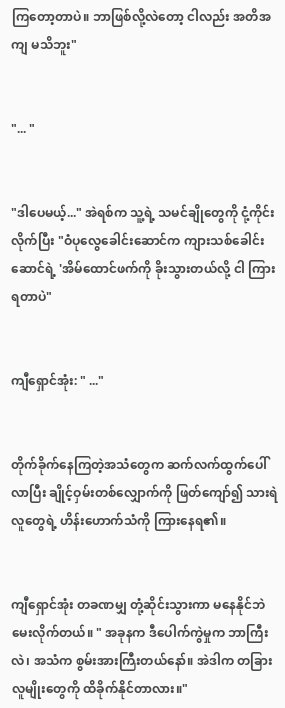ကြတော့တာပဲ။ ဘာဖြစ်လို့လဲတော့ ငါလည်း အတိအကျ မသိဘူး"


"... "


"ဒါပေမယ့်..." အဲရစ်က သူ့ရဲ့ သမင်ချိုတွေကို ငုံ့ကိုင်းလိုက်ပြီး "ဝံပုလွေခေါင်းဆောင်က ကျားသစ်ခေါင်းဆောင်ရဲ့ 'အိမ်ထောင်ဖက်ကို ခိုးသွားတယ်လို့ ငါ ကြားရတာပဲ"


ကျီရှောင်အုံး: " ..."


တိုက်ခိုက်နေကြတဲ့အသံတွေက ဆက်လက်ထွက်ပေါ်လာပြီး ချိုင့်ဝှမ်းတစ်လျှောက်ကို ဖြတ်ကျော်၍ သားရဲလူတွေရဲ့ ဟိန်းဟောက်သံကို ကြားနေရ၏။


ကျီရှောင်အုံး တခဏမျှ တုံ့ဆိုင်းသွားကာ မနေနိုင်ဘဲ မေးလိုက်တယ်။ " အခုနက ဒီပေါက်ကွဲမှုက ဘာကြီးလဲ၊ အသံက စွမ်းအားကြီးတယ်နော်။ အဲဒါက တခြားလူမျိုးတွေကို ထိခိုက်နိုင်တာလား။"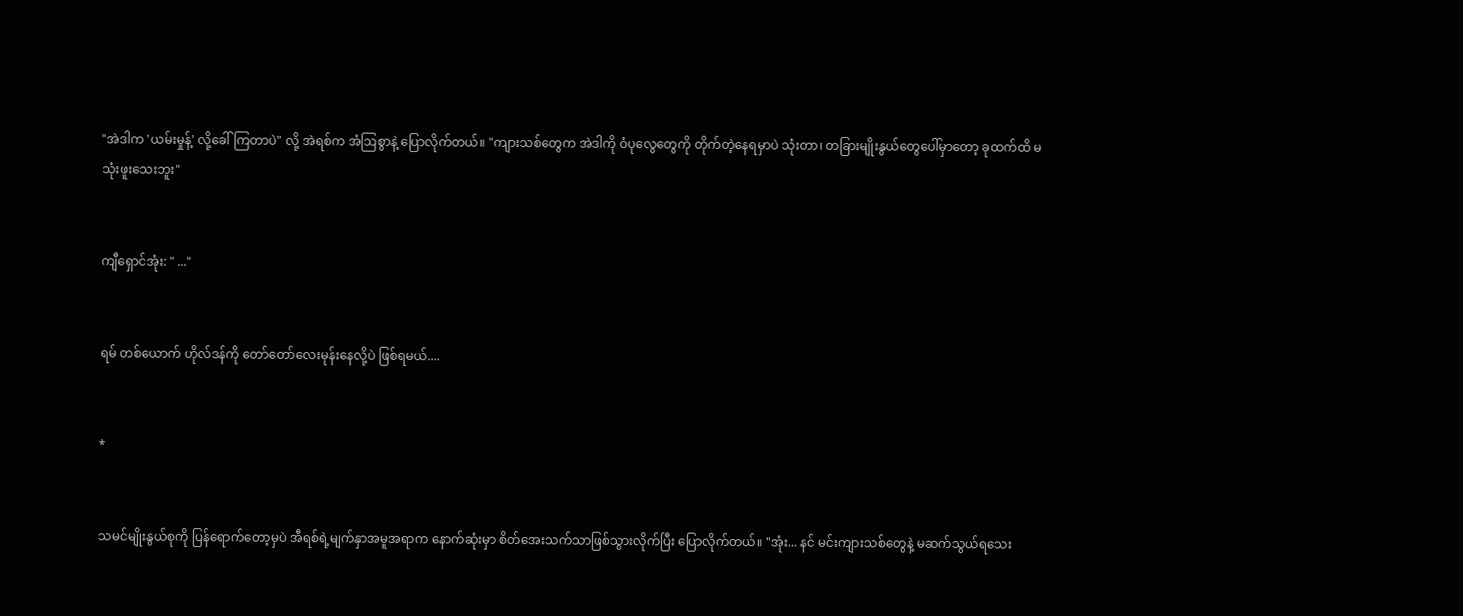"အဲဒါက 'ယမ်းမှုန့်' လို့ခေါ်ကြတာပဲ" လို့ အဲရစ်က အံဩစွာနဲ့ ပြောလိုက်တယ်။ "ကျားသစ်တွေက အဲဒါကို ဝံပုလွေတွေကို တိုက်တဲ့နေရမှာပဲ သုံးတာ၊ တခြားမျိုးနွယ်တွေပေါ်မှာတော့ ခုထက်ထိ မသုံးဖူးသေးဘူး"


ကျီရှောင်အုံး: " ..."


ရမ် တစ်ယောက် ဟိုလ်ဒန်ကို တော်တော်လေးမုန်းနေလို့ပဲ ဖြစ်ရမယ်....


*


သမင်မျိုးနွယ်စုကို ပြန်ရောက်တော့မှပဲ အီရစ်ရဲ့မျက်နှာအမူအရာက နောက်ဆုံးမှာ စိတ်အေးသက်သာဖြစ်သွားလိုက်ပြီး ပြောလိုက်တယ်။ "အုံး... နင် မင်းကျားသစ်တွေနဲ့ မဆက်သွယ်ရသေး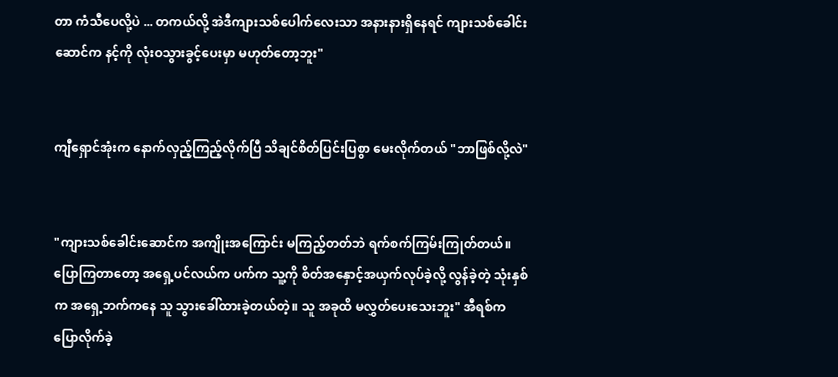တာ ကံသီပေလို့ပဲ ... တကယ်လို့ အဲဒီကျားသစ်ပေါက်လေးသာ အနားနားရှိနေရင် ကျားသစ်ခေါင်းဆောင်က နင့်ကို လုံးဝသွားခွင့်ပေးမှာ မဟုတ်တော့ဘူး"


ကျီရှောင်အုံးက နောက်လှည့်ကြည့်လိုက်ပြီ သိချင်စိတ်ပြင်းပြစွာ မေးလိုက်တယ် "ဘာဖြစ်လို့လဲ"


"ကျားသစ်ခေါင်းဆောင်က အကျိုးအကြောင်း မကြည့်တတ်ဘဲ ရက်စက်ကြမ်းကြုတ်တယ်။ ပြောကြတာတော့ အရှေ့ပင်လယ်က ပက်က သူ့ကို စိတ်အနှောင့်အယှက်လုပ်ခဲ့လို့ လွန်ခဲ့တဲ့ သုံးနှစ်က အရှေ့ဘက်ကနေ သူ သွားခေါ်ထားခဲ့တယ်တဲ့။ သူ အခုထိ မလွှတ်ပေးသေးဘူး" အီရစ်က ပြောလိုက်ခဲ့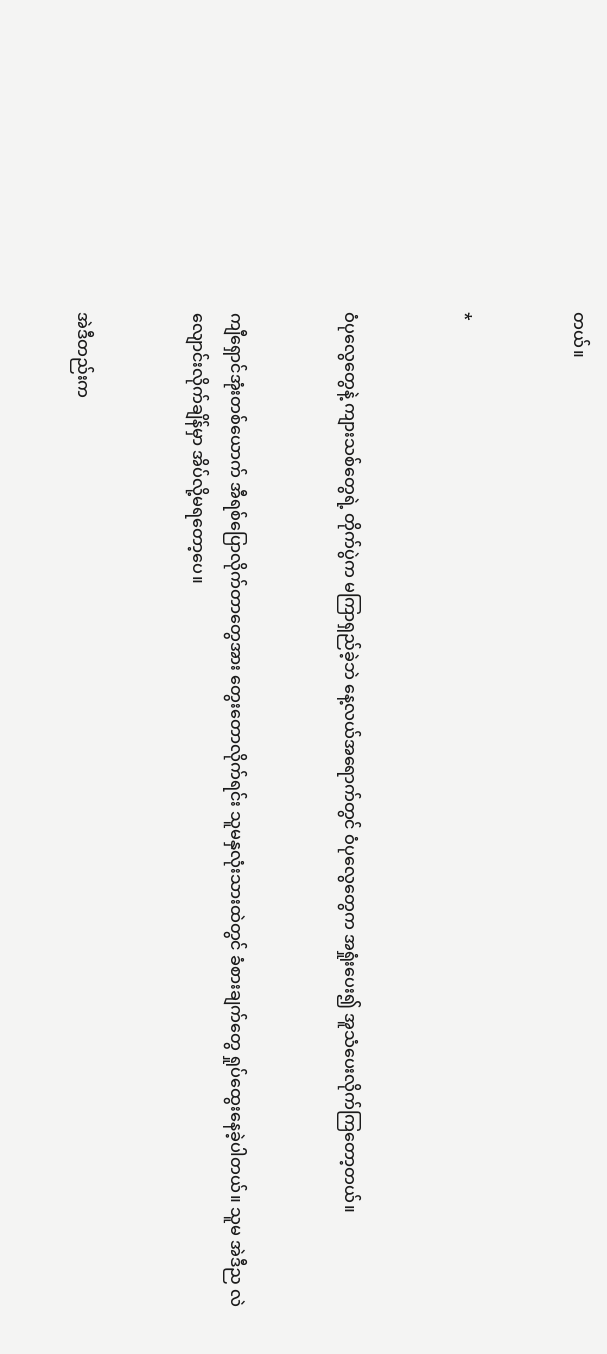တယ်။


*


ဝံပုလွေတွေနဲ့ ကျားသစ်တွေရဲ့ တိုက်ပွဲက မကြာရှည်ခဲ့ဘဲ နေ့လယ်အရောက်တွင် ဝံပုလွေတွေက အရှုံးပေး၍ အူသံပေးလိုက်ကြတော့တယ်။


ကျီရှောင်အုံးတစ်ယောက် အီရစ်ပြောလိုက်တာတွေအား တွေးတောလိုက်ရင်း သူမနှလုံးသားထဲတွင် ခံစားချက်တွေ ရှုပ်ထွေးနေခဲ့ပါတယ်။ သူမ အဲဒီည လဲလျောင်းလိုက်ချိန်မှာ အိပ်လို့မရတော့ပေ။


အဲဒီတည်းက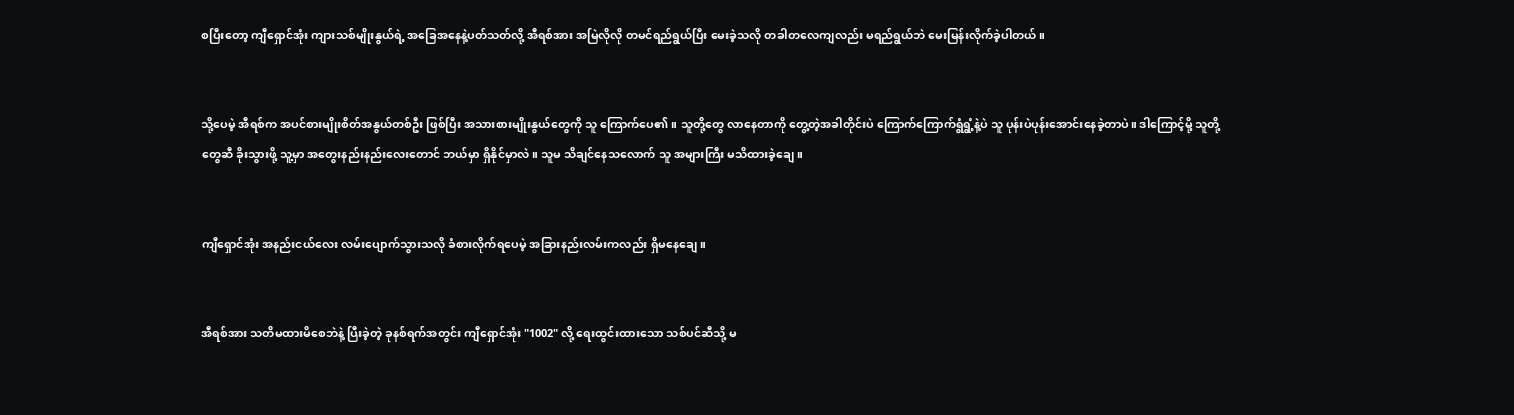စပြီးတော့ ကျီရှောင်အုံး ကျားသစ်မျိုးနွယ်ရဲ့ အခြေအနေနဲ့ပတ်သတ်လို့ အီရစ်အား အမြဲလိုလို တမင်ရည်ရွယ်ပြီး မေးခဲ့သလို တခါတလေကျလည်း မရည်ရွယ်ဘဲ မေးမြန်းလိုက်ခဲ့ပါတယ်။


သို့ပေမဲ့ အီရစ်က အပင်စားမျိုးစိတ်အနွယ်တစ်ဦး ဖြစ်ပြီး အသားစားမျိုးနွယ်တွေကို သူ ကြောက်ပေ၏။ သူတို့တွေ လာနေတာကို တွေ့တဲ့အခါတိုင်းပဲ ကြောက်ကြောက်ရွံရွံ့နဲ့ပဲ သူ ပုန်းပဲပုန်းအောင်းနေခဲ့တာပဲ။ ဒါကြောင့်မို့ သူတို့တွေဆီ ခိုးသွားဖို့ သူ့မှာ အတွေးနည်းနည်းလေးတောင် ဘယ်မှာ ရှိနိုင်မှာလဲ။ သူမ သိချင်နေသလောက် သူ အများကြီး မသိထားခဲ့ချေ။


ကျီရှောင်အုံး အနည်းငယ်လေး လမ်းပျောက်သွားသလို ခံစားလိုက်ရပေမဲ့ အခြားနည်းလမ်းကလည်း ရှိမနေချေ။


အီရစ်အား သတိမထားမိစေဘဲနဲ့ ပြီးခဲ့တဲ့ ခုနစ်ရက်အတွင်း ကျီရှောင်အုံး "1002" လို့ ရေးထွင်းထားသော သစ်ပင်ဆီသို့ မ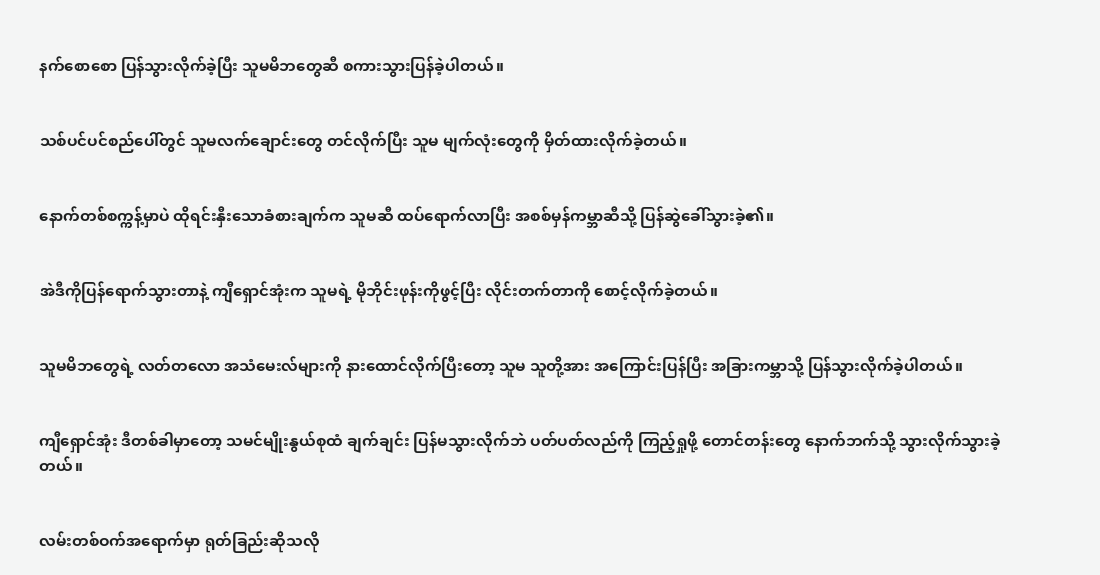နက်စောစော ပြန်သွားလိုက်ခဲ့ပြီး သူမမိဘတွေဆီ စကားသွားပြန်ခဲ့ပါတယ်။


သစ်ပင်ပင်စည်ပေါ်တွင် သူမလက်ချောင်းတွေ တင်လိုက်ပြီး သူမ မျက်လုံးတွေကို မှိတ်ထားလိုက်ခဲ့တယ်။


နောက်တစ်စက္ကန့်မှာပဲ ထိုရင်းနှီးသောခံစားချက်က သူမဆီ ထပ်ရောက်လာပြီး အစစ်မှန်ကမ္ဘာဆီသို့ ပြန်ဆွဲခေါ်သွားခဲ့၏။


အဲဒီကိုပြန်ရောက်သွားတာနဲ့ ကျီရှောင်အုံးက သူမရဲ့ မိုဘိုင်းဖုန်းကိုဖွင့်ပြီး လိုင်းတက်တာကို စောင့်လိုက်ခဲ့တယ်။


သူမမိဘတွေရဲ့ လတ်တလော အသံမေးလ်များကို နားထောင်လိုက်ပြီးတော့ သူမ သူတို့အား အကြောင်းပြန်ပြီး အခြားကမ္ဘာသို့ ပြန်သွားလိုက်ခဲ့ပါတယ်။


ကျီရှောင်အုံး ဒီတစ်ခါမှာတော့ သမင်မျိုးနွယ်စုထံ ချက်ချင်း ပြန်မသွားလိုက်ဘဲ ပတ်ပတ်လည်ကို ကြည့်ရှုဖို့ တောင်တန်းတွေ နောက်ဘက်သို့ သွားလိုက်သွားခဲ့တယ်။


လမ်းတစ်ဝက်အရောက်မှာ ရုတ်ခြည်းဆိုသလို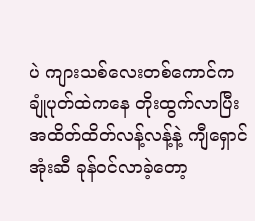ပဲ ကျားသစ်လေးတစ်ကောင်က ချုံပုတ်ထဲကနေ တိုးထွက်လာပြီး အထိတ်ထိတ်လန့်လန့်နဲ့ ကျီရှောင်အုံးဆီ ခုန်ဝင်လာခဲ့တော့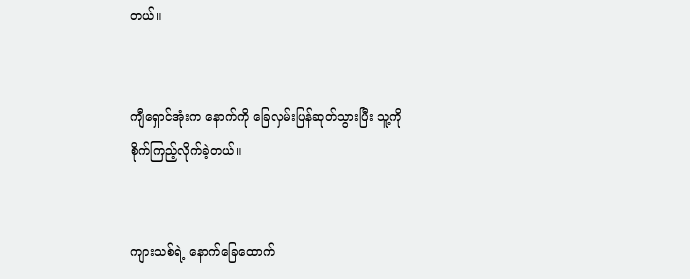တယ်။


ကျီရှောင်အုံးက နောက်ကို ခြေလှမ်းပြန်ဆုတ်သွားပြီး သူ့ကို စိုက်ကြည့်လိုက်ခဲ့တယ်။


ကျားသစ်ရဲ့ နောက်ခြေထောက်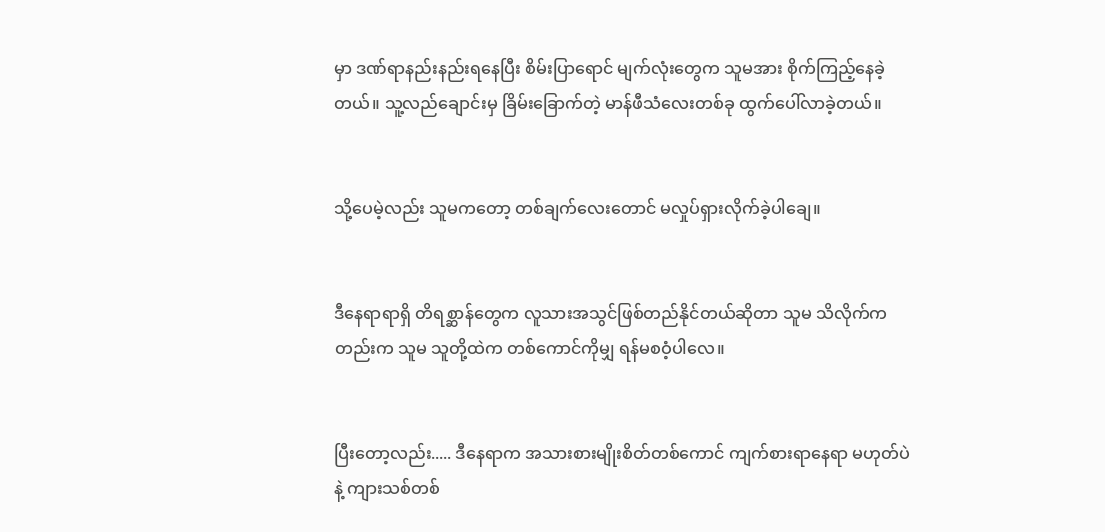မှာ ဒဏ်ရာနည်းနည်းရနေပြီး စိမ်းပြာရောင် မျက်လုံးတွေက သူမအား စိုက်ကြည့်နေခဲ့တယ်။ သူ့လည်ချောင်းမှ ခြိမ်းခြောက်တဲ့ မာန်ဖီသံလေးတစ်ခု ထွက်ပေါ်လာခဲ့တယ်။


သို့ပေမဲ့လည်း သူမကတော့ တစ်ချက်လေးတောင် မလှုပ်ရှားလိုက်ခဲ့ပါချေ။


ဒီနေရာရာရှိ တိရစ္ဆာန်တွေက လူသားအသွင်ဖြစ်တည်နိုင်တယ်ဆိုတာ သူမ သိလိုက်ကတည်းက သူမ သူတို့ထဲက တစ်ကောင်ကိုမျှ ရန်မစဝံ့ပါလေ။


ပြီးတော့လည်း..... ဒီနေရာက အသားစားမျိုးစိတ်တစ်ကောင် ကျက်စားရာနေရာ မဟုတ်ပဲနဲ့ ကျားသစ်တစ်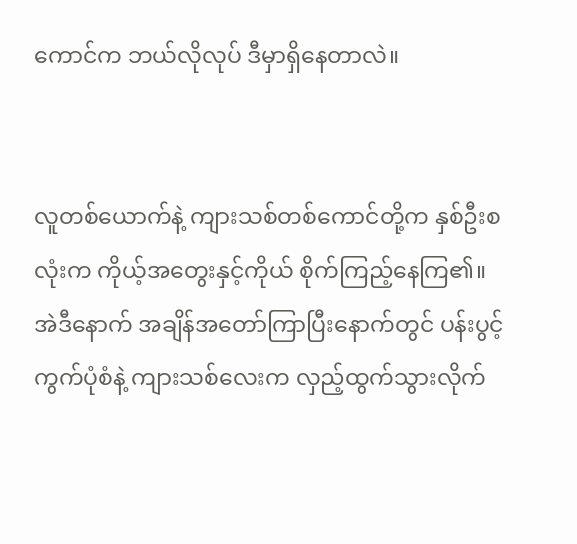ကောင်က ဘယ်လိုလုပ် ဒီမှာရှိနေတာလဲ။


လူတစ်ယောက်နဲ့ ကျားသစ်တစ်ကောင်တို့က နှစ်ဦးစလုံးက ကိုယ့်အတွေးနှင့်ကိုယ် စိုက်ကြည့်နေကြ၏။ အဲဒီနောက် အချိန်အတော်ကြာပြီးနောက်တွင် ပန်းပွင့်ကွက်ပုံစံနဲ့ ကျားသစ်လေးက လှည့်ထွက်သွားလိုက်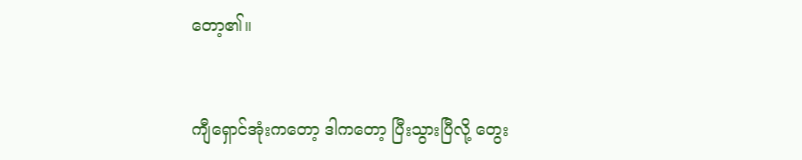တော့၏။


ကျီရှောင်အုံးကတော့ ဒါကတော့ ပြီးသွားပြီလို့ တွေး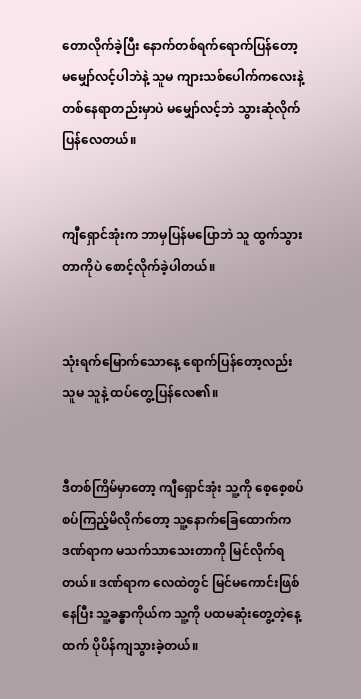တောလိုက်ခဲ့ပြီး နောက်တစ်ရက်ရောက်ပြန်တော့ မမျှော်လင့်ပါဘဲနဲ့ သူမ ကျားသစ်ပေါက်ကလေးနဲ့ တစ်နေရာတည်းမှာပဲ မမျှော်လင့်ဘဲ သွားဆုံလိုက်ပြန်လေတယ်။


ကျီရှောင်အုံးက ဘာမှပြန်မပြောဘဲ သူ ထွက်သွားတာကိုပဲ စောင့်လိုက်ခဲ့ပါတယ်။


သုံးရက်မြောက်သောနေ့ ရောက်ပြန်တော့လည်း သူမ သူနဲ့ ထပ်တွေ့ပြန်လေ၏။


ဒီတစ်ကြိမ်မှာတော့ ကျီရှောင်အုံး သူ့ကို စေ့စေ့စပ်စပ်ကြည့်မိလိုက်တော့ သူ့နောက်ခြေထောက်က ဒဏ်ရာက မသက်သာသေးတာကို မြင်လိုက်ရတယ်။ ဒဏ်ရာက လေထဲတွင် မြင်မကောင်းဖြစ်နေပြီး သူ့ခန္ဓာကိုယ်က သူ့ကို ပထမဆုံးတွေ့တဲ့နေ့ထက် ပိုပိန်ကျသွားခဲ့တယ်။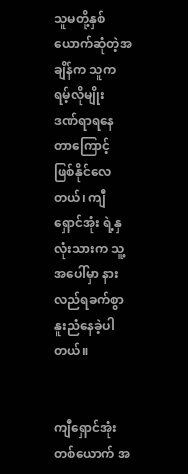သူမတို့နှစ်ယောက်ဆုံတဲ့အချိန်က သူက ရမ့်လိုမျိုး ဒဏ်ရာရနေတာကြောင့် ဖြစ်နိုင်လေတယ်၊ ကျီရှောင်အုံး ရဲ့နှလုံးသားက သူ့အပေါ်မှာ နားလည်ရခက်စွာ နူးညံနေခဲ့ပါတယ်။


ကျီရှောင်အုံးတစ်ယောက် အ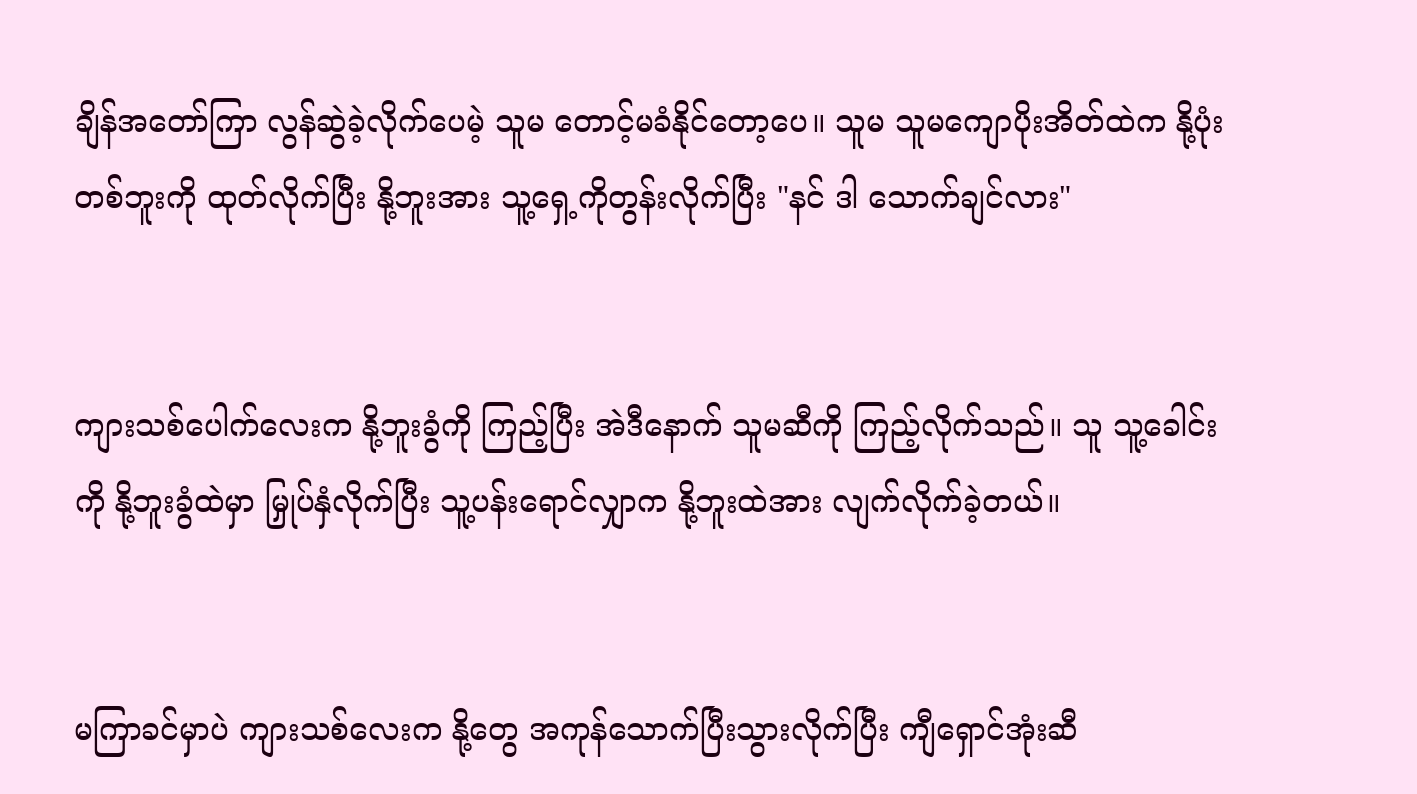ချိန်အတော်ကြာ လွန်ဆွဲခဲ့လိုက်ပေမဲ့ သူမ တောင့်မခံနိုင်တော့ပေ။ သူမ သူမကျောပိုးအိတ်ထဲက နို့ပုံးတစ်ဘူးကို ထုတ်လိုက်ပြီး နို့ဘူးအား သူ့ရှေ့ကိုတွန်းလိုက်ပြီး "နင် ဒါ သောက်ချင်လား"


ကျားသစ်ပေါက်လေးက နို့ဘူးခွံကို ကြည့်ပြီး အဲဒီနောက် သူမဆီကို ကြည့်လိုက်သည်။ သူ သူ့ခေါင်းကို နို့ဘူးခွံထဲမှာ မြှုပ်နှံလိုက်ပြီး သူ့ပန်းရောင်လျှာက နို့ဘူးထဲအား လျက်လိုက်ခဲ့တယ်။


မကြာခင်မှာပဲ ကျားသစ်လေးက နို့တွေ အကုန်သောက်ပြီးသွားလိုက်ပြီး ကျီရှောင်အုံးဆီ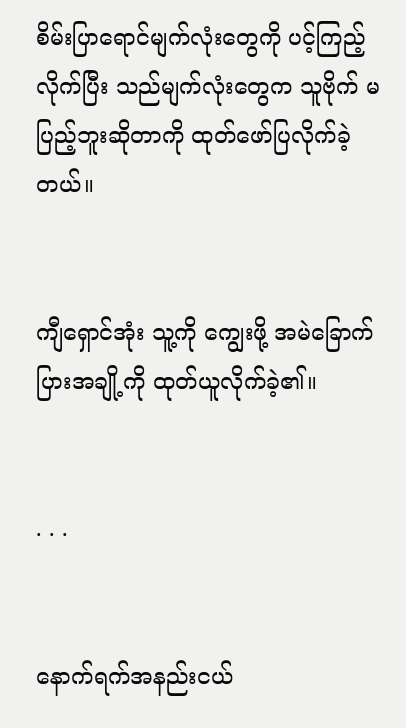စိမ်းပြာရောင်မျက်လုံးတွေကို ပင့်ကြည့်လိုက်ပြီး သည်မျက်လုံးတွေက သူဗိုက် မပြည့်ဘူးဆိုတာကို ထုတ်ဖော်ပြလိုက်ခဲ့တယ်။


ကျီရှောင်အုံး သူ့ကို ကျွေးဖို့ အမဲခြောက်ပြားအချို့ကို ထုတ်ယူလိုက်ခဲ့၏။


. . .


နောက်ရက်အနည်းငယ်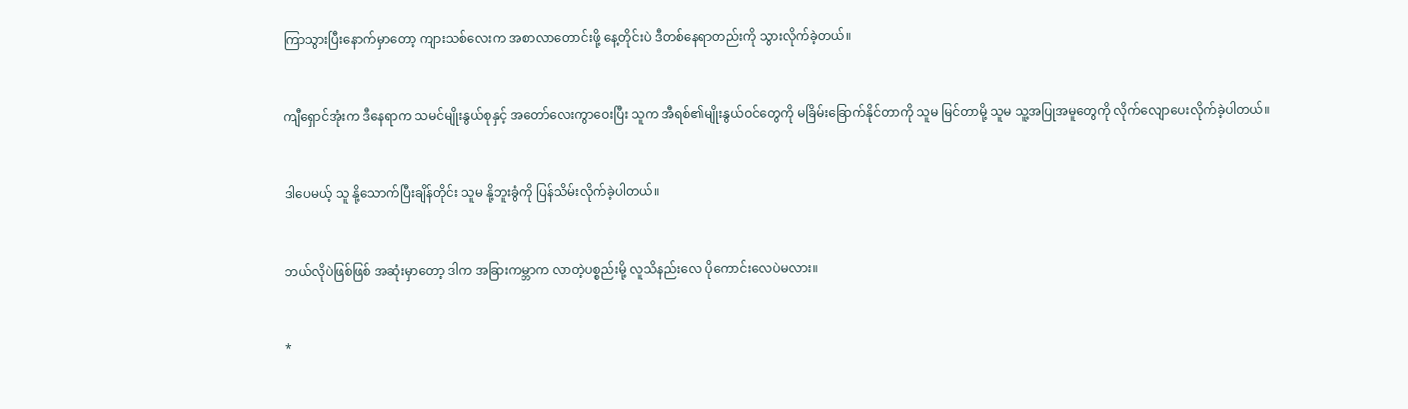ကြာသွားပြီးနောက်မှာတော့ ကျားသစ်လေးက အစာလာတောင်းဖို့ နေ့တိုင်းပဲ ဒီတစ်နေရာတည်းကို သွားလိုက်ခဲ့တယ်။


ကျီရှောင်အုံးက ဒီနေရာက သမင်မျိုးနွယ်စုနှင့် အတော်လေးကွာဝေးပြီး သူက အီရစ်၏မျိုးနွယ်ဝင်တွေကို မခြိမ်းခြောက်နိုင်တာကို သူမ မြင်တာမို့ သူမ သူ့အပြုအမူတွေကို လိုက်လျောပေးလိုက်ခဲ့ပါတယ်။


ဒါပေမယ့် သူ နို့သောက်ပြီးချိန်တိုင်း သူမ နို့ဘူးခွံကို ပြန်သိမ်းလိုက်ခဲ့ပါတယ်။


ဘယ်လိုပဲဖြစ်ဖြစ် အဆုံးမှာတော့ ဒါက အခြားကမ္ဘာက လာတဲ့ပစ္စည်းမို့ လူသိနည်းလေ ပိုကောင်းလေပဲမလား။


*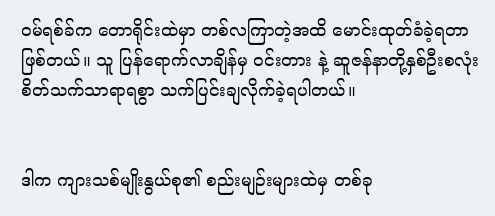ဝမ်ရစ်ခ်က တောရိုင်းထဲမှာ တစ်လကြာတဲ့အထိ မောင်းထုတ်ခံခဲ့ရတာဖြစ်တယ်။ သူ ပြန်ရောက်လာချိန်မှ ဝင်းတား နဲ့ ဆူဇန်နာတို့နှစ်ဦးစလုံး စိတ်သက်သာရာရစွာ သက်ပြင်းချလိုက်ခဲ့ရပါတယ်။


ဒါက ကျားသစ်မျိုးနွယ်စု၏ စည်းမျဉ်းများထဲမှ တစ်ခု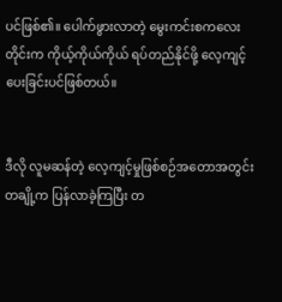ပင်ဖြစ်၏။ ပေါက်ဖွားလာတဲ့ မွေးကင်းစကလေးတိုင်းက ကိုယ့်ကိုယ်ကိုယ် ရပ်တည်နိုင်ဖို့ လေ့ကျင့်ပေးခြင်းပင်ဖြစ်တယ်။


ဒီလို လူမဆန်တဲ့ လေ့ကျင့်မှုဖြစ်စဉ်အတောအတွင်း တချို့က ပြန်လာခဲ့ကြပြီး တ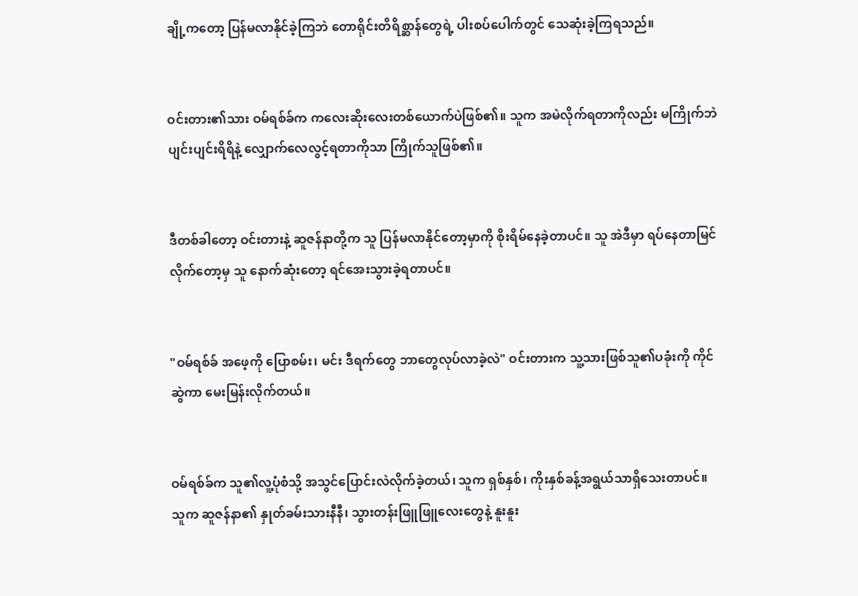ချို့ကတော့ ပြန်မလာနိုင်ခဲ့ကြဘဲ တောရိုင်းတိရိစ္ဆာန်တွေရဲ့ ပါးစပ်ပေါက်တွင် သေဆုံးခဲ့ကြရသည်။


ဝင်းတား၏သား ဝမ်ရစ်ခ်က ကလေးဆိုးလေးတစ်ယောက်ပဲဖြစ်၏။ သူက အမဲလိုက်ရတာကိုလည်း မကြိုက်ဘဲ ပျင်းပျင်းရိရိနဲ့ လျှောက်လေလွင့်ရတာကိုသာ ကြိုက်သူဖြစ်၏။


ဒီတစ်ခါတော့ ဝင်းတားနဲ့ ဆူဇန်နာတို့က သူ ပြန်မလာနိုင်တော့မှာကို စိုးရိမ်နေခဲ့တာပင်။ သူ အဲဒီမှာ ရပ်နေတာမြင်လိုက်တော့မှ သူ နောက်ဆုံးတော့ ရင်အေးသွားခဲ့ရတာပင်။


"ဝမ်ရစ်ခ် အဖေ့ကို ပြောစမ်း၊ မင်း ဒီရက်တွေ ဘာတွေလုပ်လာခဲ့လဲ" ဝင်းတားက သူ့သားဖြစ်သူ၏ပခုံးကို ကိုင်ဆွဲကာ မေးမြန်းလိုက်တယ်။


ဝမ်ရစ်ခ်က သူ၏လူ့ပုံစံသို့ အသွင်ပြောင်းလဲလိုက်ခဲ့တယ်၊ သူက ရှစ်နှစ်၊ ကိုးနှစ်ခန့်အရွယ်သာရှိသေးတာပင်။ သူက ဆူဇန်နာ၏ နှုတ်ခမ်းသားနီနီ၊ သွားတန်းဖြူဖြူလေးတွေနဲ့ နူးနူး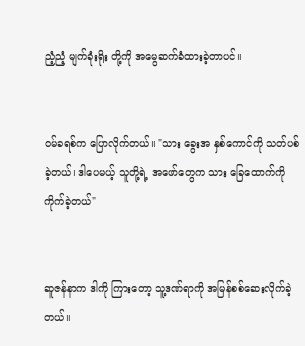ညံ့ညံ့ မျက်ခုံးရိုး တို့ကို အမွေဆက်ခံထားခဲ့တာပင်။


ဝမ်ခရစ်က ပြောလိုက်တယ်။ "သား ခွေးအ နှစ်ကောင်ကို သတ်ပစ်ခဲ့တယ်၊ ဒါပေမယ့် သူတို့ရဲ့ အဖော်တွေက သား ခြေထောက်ကို ကိုက်ခဲ့တယ်"


ဆူဇန်နာက ဒါကို ကြားတော့ သူ့ဒဏ်ရာကို အမြန်စစ်ဆေးလိုက်ခဲ့တယ်။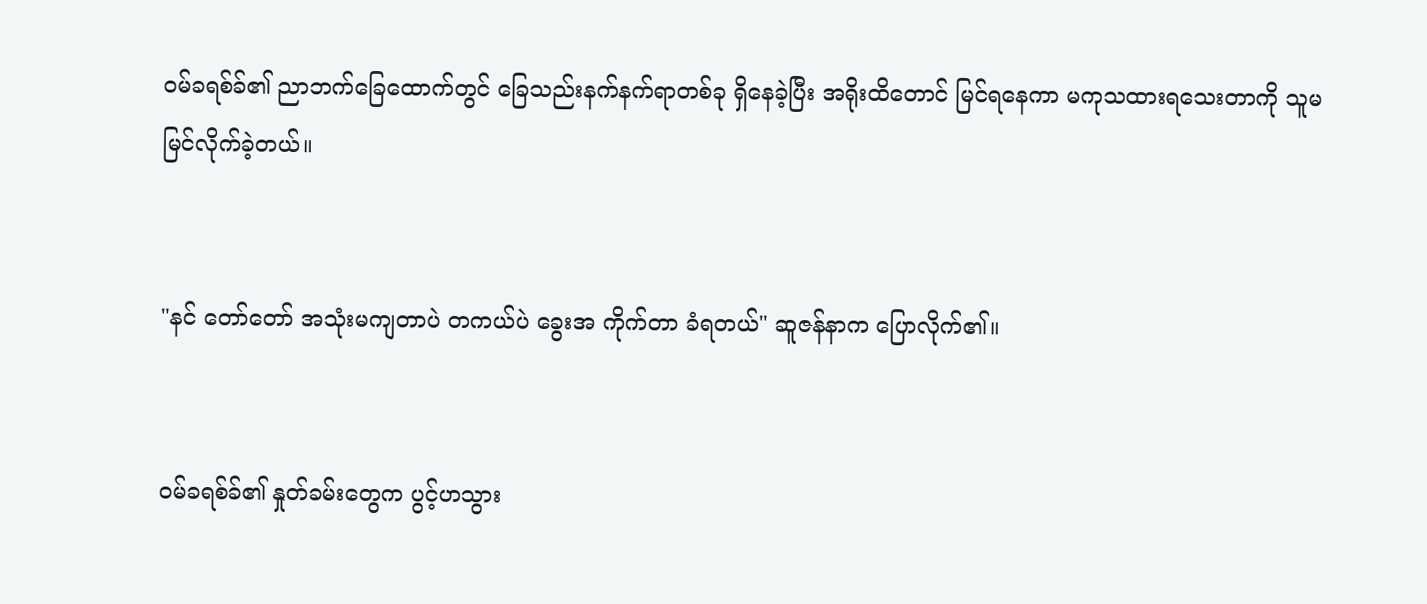ဝမ်ခရစ်ခ်၏ ညာဘက်ခြေထောက်တွင် ခြေသည်းနက်နက်ရာတစ်ခု ရှိနေခဲ့ပြီး အရိုးထိတောင် မြင်ရနေကာ မကုသထားရသေးတာကို သူမ မြင်လိုက်ခဲ့တယ်။


"နင် တော်တော် အသုံးမကျတာပဲ တကယ်ပဲ ခွေးအ ကိုက်တာ ခံရတယ်" ဆူဇန်နာက‌ ပြောလိုက်၏။


ဝမ်ခရစ်ခ်၏ နှုတ်ခမ်းတွေက ပွင့်ဟသွား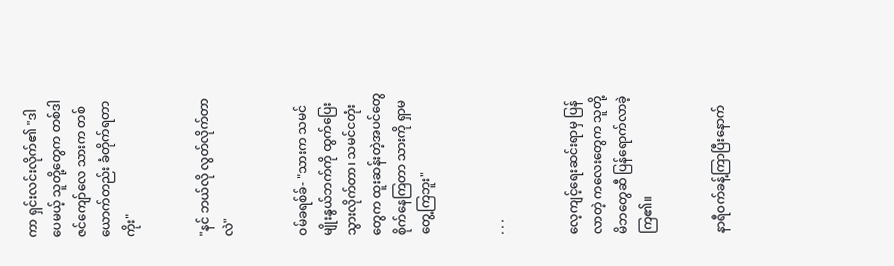ကာ ရှင်းလင်းလိုက်၏ "ဒါပေမယ့် သူတို့တွေက တစ်ဒါဇင်ကျော်လေ သားက တစ်ယောက်တည်း ခံတိုက်ရတာကိုး"


"နင် ဘယ်လို လွတ်လိုက်တာလဲ"


ဝမ်ခရစ်ခ်- "သားက သမင်မျိုးနွယ်ဘက်ကို ထွက်ပြေးသွားလိုက်တာ၊ သမင်ငတုံးတွေက ထူးဆန်းတဲ့အပင်တွေ စိုက်နေကြတာ သားကို ရှာမတွေ့ကြဘူး"


. . .


လေ့ကျင့်ရေးဆင်းရာမှ ပြန်လာတဲ့ ကလေးတွေက သူတို့မိဘတွေဆီ ပြန်ရောက်လာခဲ့ကြ၏။


နာရီဝက်ခန့်ကြာပြီးနောက်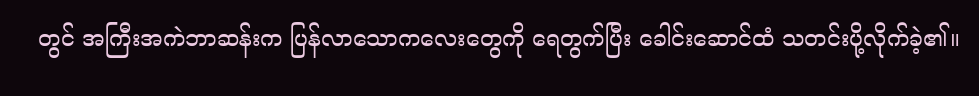တွင် အကြီးအကဲဘာဆန်းက ပြန်လာသောကလေးတွေကို ရေတွက်ပြီး ခေါင်းဆောင်ထံ သတင်းပို့လိုက်ခဲ့၏။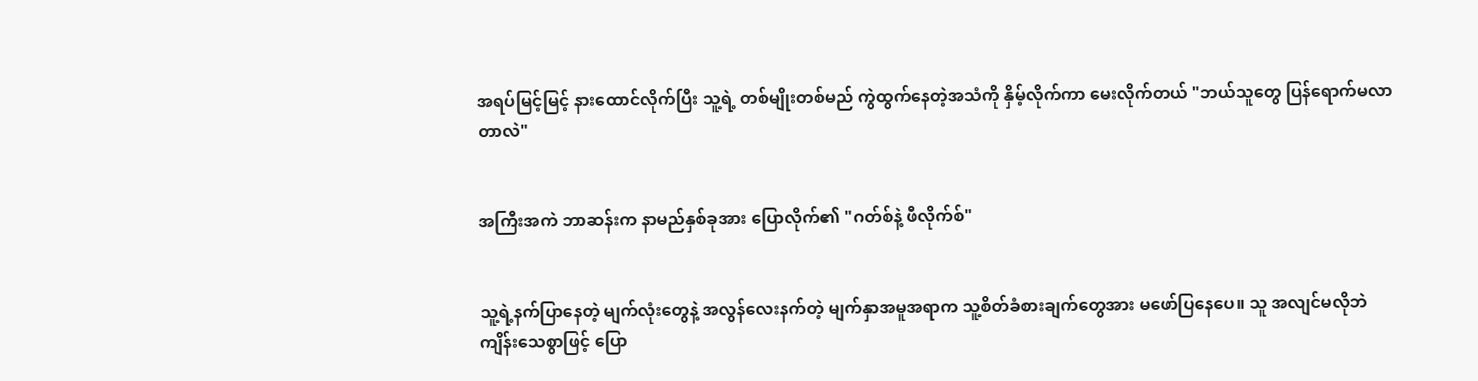အရပ်မြင့်မြင့် နားထောင်လိုက်ပြီး သူ့ရဲ့ တစ်မျိုးတစ်မည် ကွဲထွက်နေတဲ့အသံကို နှိမ့်လိုက်ကာ မေးလိုက်တယ် "ဘယ်သူတွေ ပြန်ရောက်မလာတာလဲ"


အကြီးအကဲ ဘာဆန်းက နာမည်နှစ်ခုအား ပြောလိုက်၏ "ဂတ်စ်နဲ့ ဖီလိုက်စ်"


သူ့ရဲ့နက်ပြာနေတဲ့ မျက်လုံးတွေနဲ့ အလွန်လေးနက်တဲ့ မျက်နှာအမူအရာက သူ့စိတ်ခံစားချက်တွေအား မဖော်ပြနေပေ။ သူ အလျင်မလိုဘဲ ကျိန်းသေစွာဖြင့် ပြော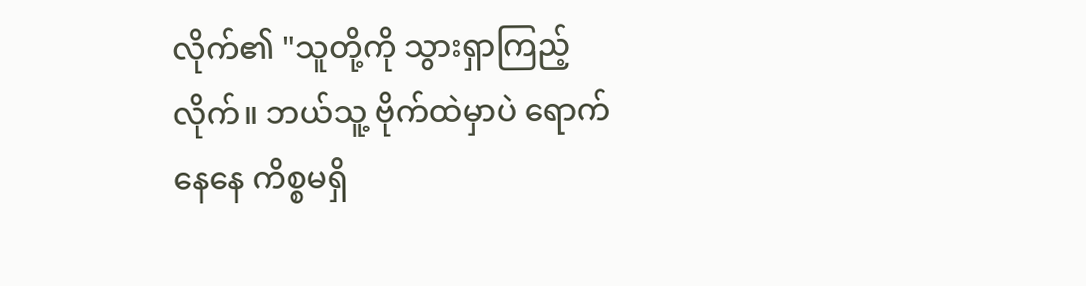လိုက်၏ "သူတို့ကို သွားရှာကြည့်လိုက်။ ဘယ်သူ့ ဗိုက်ထဲမှာပဲ ရောက်နေနေ ကိစ္စမရှိ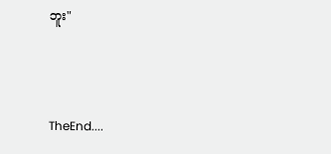ဘူး"



TheEnd....